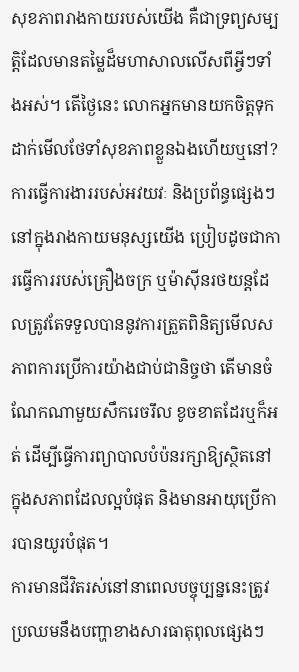សុខភាពរាងកាយរបស់យើង គឺជាទ្រព្យសម្បត្តិដែលមានតម្លៃដ៏មហាសាលលើសពីអ្វីៗទាំងអស់។ តើថ្ងៃនេះ លោកអ្នកមានយកចិត្តទុកដាក់មើលថែទាំសុខភាពខ្លួនឯងហើយឬនៅ?
ការធ្វើការងាររបស់អវយវៈ និងប្រព័ន្ធផ្សេងៗនៅក្នុងរាងកាយមនុស្សយើង ប្រៀបដូចជាការធ្វើការរបស់គ្រឿងចក្រ ឬម៉ាស៊ីនរថយន្តដែលត្រូវតែទទួលបាននូវការត្រួតពិនិត្យមើលសភាពការប្រើការយ៉ាងជាប់ជានិច្ចថា តើមានចំណែកណាមួយសឹករេចរឹល ខូចខាតដែរឬក៏អត់ ដើម្បីធ្វើការព្យាបាលបំប៉នរក្សាឱ្យស្ថិតនៅក្នុងសភាពដែលល្អបំផុត និងមានអាយុប្រើការបានយូរបំផុត។
ការមានជីវិតរស់នៅនាពេលបច្ចុប្បន្ននេះត្រូវប្រឈមនឹងបញ្ហាខាងសារធាតុពុលផ្សេងៗ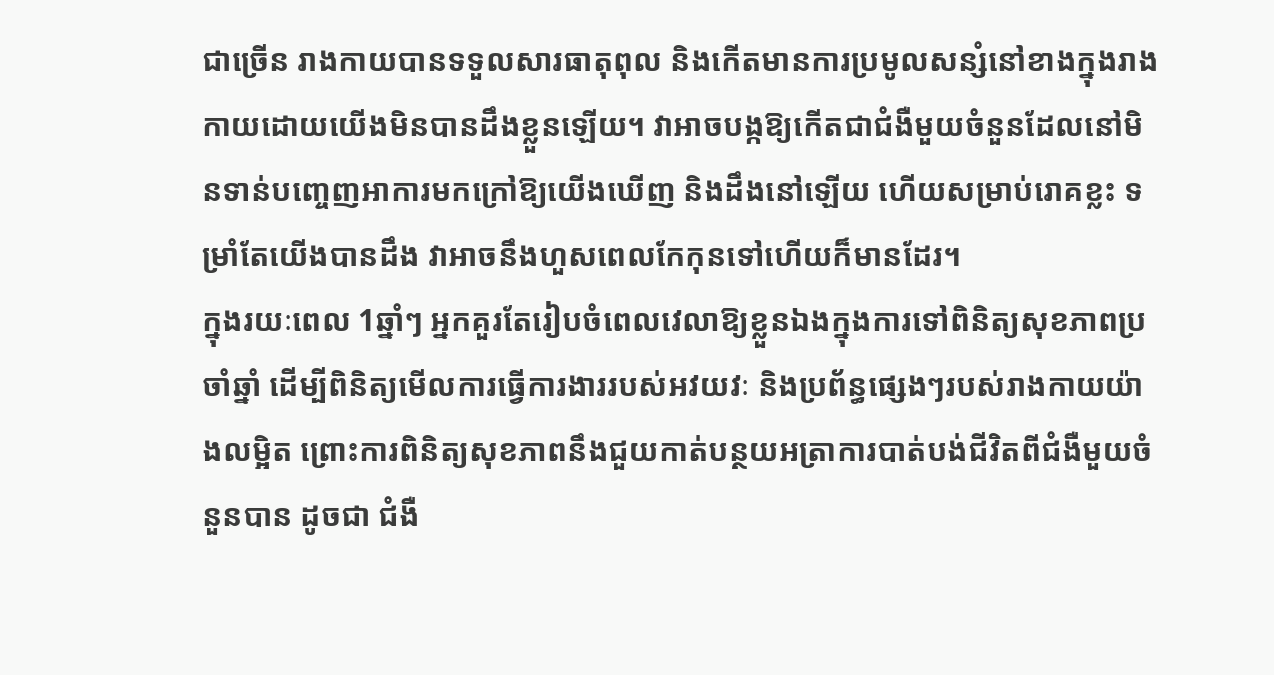ជាច្រើន រាងកាយបានទទួលសារធាតុពុល និងកើតមានការប្រមូលសន្សំនៅខាងក្នុងរាងកាយដោយយើងមិនបានដឹងខ្លួនឡើយ។ វាអាចបង្កឱ្យកើតជាជំងឺមួយចំនួនដែលនៅមិនទាន់បញ្ចេញអាការមកក្រៅឱ្យយើងឃើញ និងដឹងនៅឡើយ ហើយសម្រាប់រោគខ្លះ ទម្រាំតែយើងបានដឹង វាអាចនឹងហួសពេលកែកុនទៅហើយក៏មានដែរ។
ក្នុងរយៈពេល 1ឆ្នាំៗ អ្នកគួរតែរៀបចំពេលវេលាឱ្យខ្លួនឯងក្នុងការទៅពិនិត្យសុខភាពប្រចាំឆ្នាំ ដើម្បីពិនិត្យមើលការធ្វើការងាររបស់អវយវៈ និងប្រព័ន្ធផ្សេងៗរបស់រាងកាយយ៉ាងលម្អិត ព្រោះការពិនិត្យសុខភាពនឹងជួយកាត់បន្ថយអត្រាការបាត់បង់ជីវិតពីជំងឺមួយចំនួនបាន ដូចជា ជំងឺ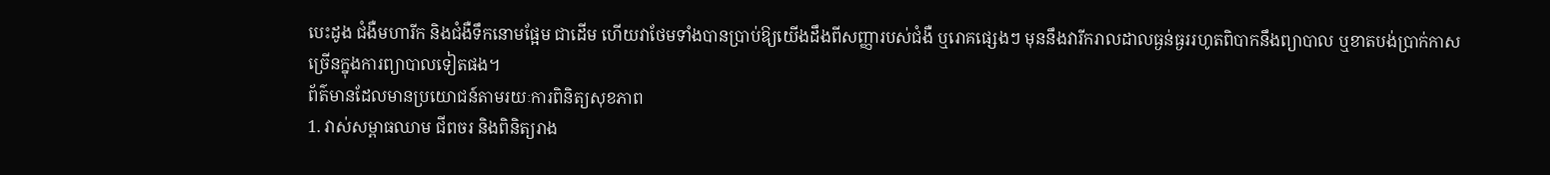បេះដូង ជំងឺមហារីក និងជំងឺទឹកនោមផ្អែម ជាដើម ហើយវាថែមទាំងបានប្រាប់ឱ្យយើងដឹងពីសញ្ញារបស់ជំងឺ ឬរោគផ្សេងៗ មុននឹងវារីករាលដាលធ្ងន់ធ្ងររហូតពិបាកនឹងព្យាបាល ឬខាតបង់ប្រាក់កាសច្រើនក្នុងការព្យាបាលទៀតផង។
ព័ត៌មានដែលមានប្រយោជន៍តាមរយៈការពិនិត្យសុខភាព
1. វាស់សម្ពាធឈាម ជីពចរ និងពិនិត្យរាង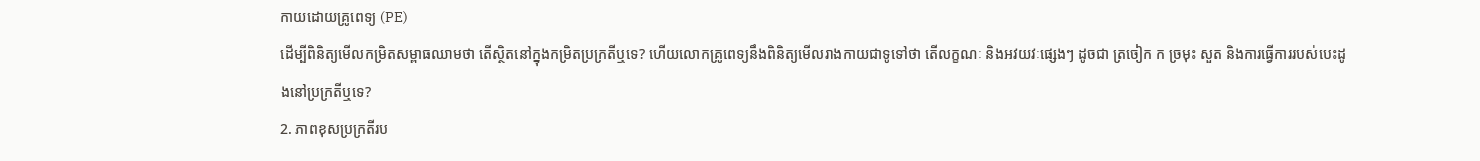កាយដោយគ្រូពេទ្យ (PE)
ដើម្បីពិនិត្យមើលកម្រិតសម្ពាធឈាមថា តើស្ថិតនៅក្នុងកម្រិតប្រក្រតីឬទេ? ហើយលោកគ្រូពេទ្យនឹងពិនិត្យមើលរាងកាយជាទូទៅថា តើលក្ខណៈ និងអវយវៈផ្សេងៗ ដូចជា ត្រចៀក ក ច្រមុះ សួត និងការធ្វើការរបស់បេះដូងនៅប្រក្រតីឬទេ?
2. ភាពខុសប្រក្រតីរប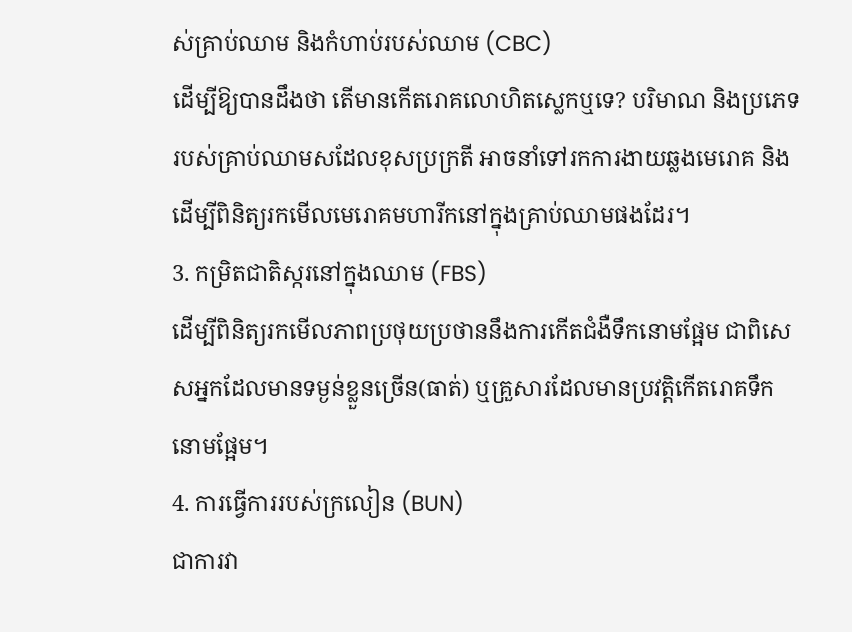ស់គ្រាប់ឈាម និងកំហាប់របស់ឈាម (CBC)
ដើម្បីឱ្យបានដឹងថា តើមានកើតរោគលោហិតស្លេកឬទេ? បរិមាណ និងប្រភេទរបស់គ្រាប់ឈាមសដែលខុសប្រក្រតី អាចនាំទៅរកការងាយឆ្លងមេរោគ និងដើម្បីពិនិត្យរកមើលមេរោគមហារីកនៅក្នុងគ្រាប់ឈាមផងដែរ។
3. កម្រិតជាតិស្ករនៅក្នុងឈាម (FBS)
ដើម្បីពិនិត្យរកមើលភាពប្រថុយប្រថាននឹងការកើតជំងឺទឹកនោមផ្អែម ជាពិសេសអ្នកដែលមានទម្ងន់ខ្លួនច្រើន(ធាត់) ឬគ្រួសារដែលមានប្រវត្តិកើតរោគទឹកនោមផ្អែម។
4. ការធ្វើការរបស់ក្រលៀន (BUN)
ជាការវា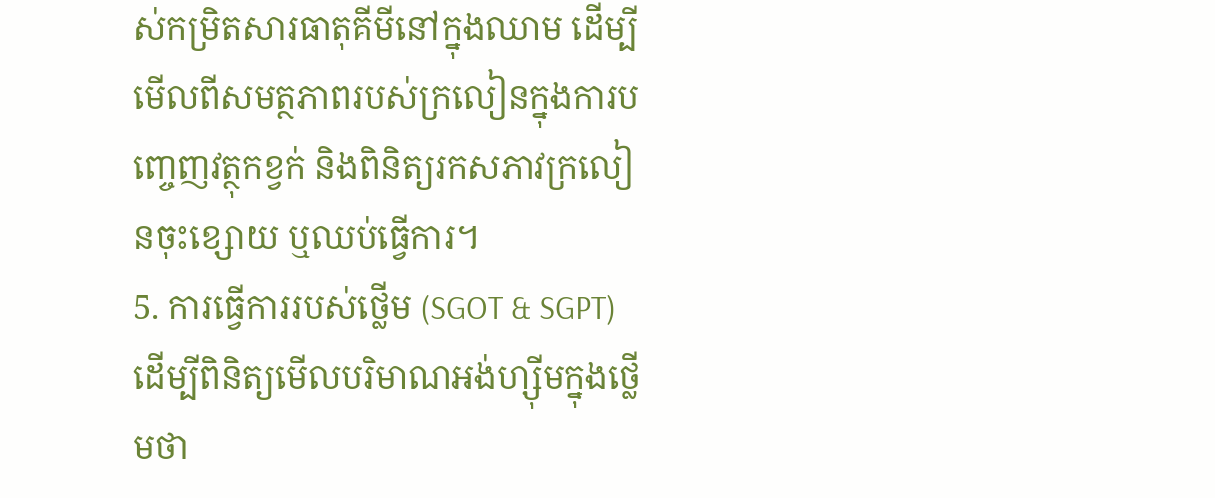ស់កម្រិតសារធាតុគីមីនៅក្នុងឈាម ដើម្បីមើលពីសមត្ថភាពរបស់ក្រលៀនក្នុងការបញ្ចេញវត្ថុកខ្វក់ និងពិនិត្យរកសភាវក្រលៀនចុះខ្សោយ ឬឈប់ធ្វើការ។
5. ការធ្វើការរបស់ថ្លើម (SGOT & SGPT)
ដើម្បីពិនិត្យមើលបរិមាណអង់ហ្ស៊ីមក្នុងថ្លើមថា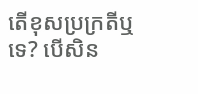តើខុសប្រក្រតីឬទេ? បើសិន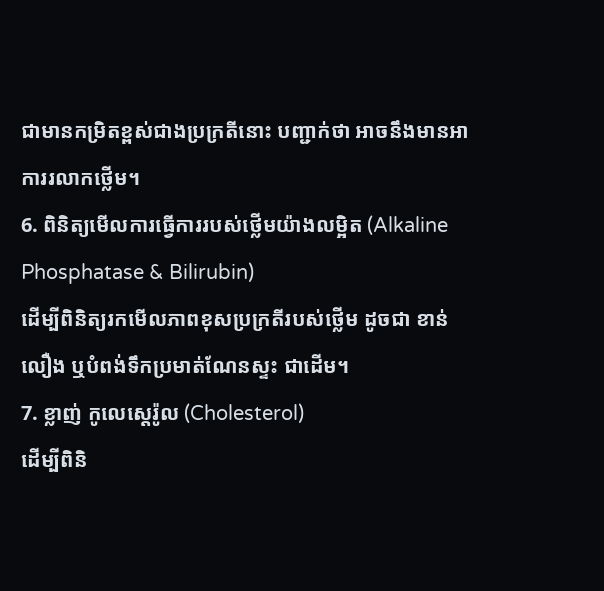ជាមានកម្រិតខ្ពស់ជាងប្រក្រតីនោះ បញ្ជាក់ថា អាចនឹងមានអាការរលាកថ្លើម។
6. ពិនិត្យមើលការធ្វើការរបស់ថ្លើមយ៉ាងលម្អិត (Alkaline Phosphatase & Bilirubin)
ដើម្បីពិនិត្យរកមើលភាពខុសប្រក្រតីរបស់ថ្លើម ដូចជា ខាន់លឿង ឬបំពង់ទឹកប្រមាត់ណែនស្ទះ ជាដើម។
7. ខ្លាញ់ កូលេស្តេរ៉ូល (Cholesterol)
ដើម្បីពិនិ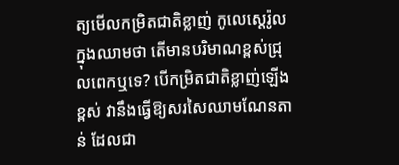ត្យមើលកម្រិតជាតិខ្លាញ់ កូលេស្តេរ៉ូលក្នុងឈាមថា តើមានបរិមាណខ្ពស់ជ្រុលពេកឬទេ? បើកម្រិតជាតិខ្លាញ់ឡើងខ្ពស់ វានឹងធ្វើឱ្យសរសៃឈាមណែនតាន់ ដែលជា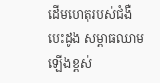ដើមហេតុរបស់ជំងឺបេះដូង សម្ពាធឈាមឡើងខ្ពស់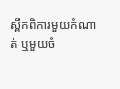ស្ពឹកពិការមួយកំណាត់ ឬមួយចំ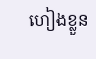ហៀងខ្លួន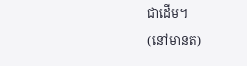ជាដើម។
(នៅមានត)